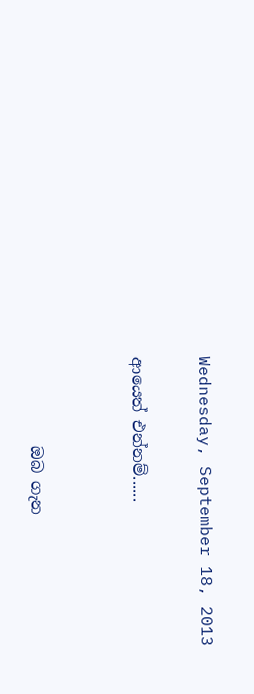Wednesday, September 18, 2013

ආයෙත් එන්නම්......


           ඔබ ගැන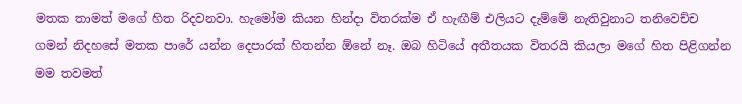මතක තාමත් මගේ හිත රිදවනවා. හැමෝම කියන හින්දා විතරක්ම ඒ හැඟීම් එලියට දැම්මේ නැතිවුනාට තනිවෙච්ච ගමන් නිදහසේ මතක පාරේ යන්න දෙපාරක් හිතන්න ඕනේ නෑ. ඔබ හිටියේ අතීතයක විතරයි කියලා මගේ හිත පිළිගන්න මම තවමත්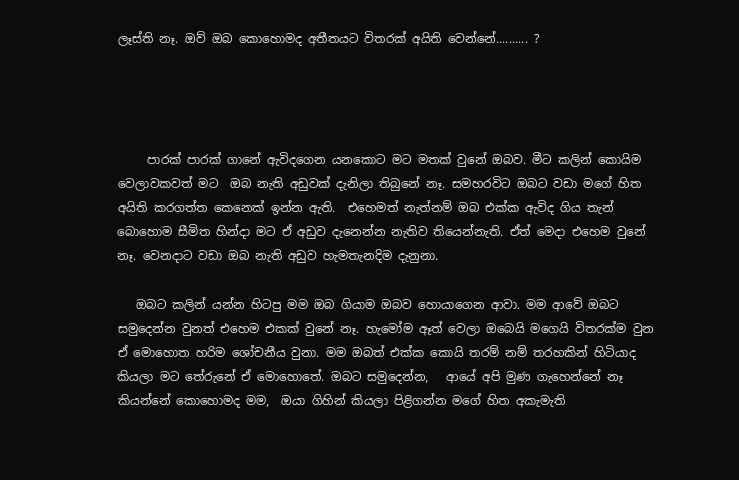ලෑස්ති නෑ. ඔව් ඔබ කොහොමද අතීතයට විතරක් අයිති වෙන්නේ.......... ?




     පාරක් පාරක් ගානේ ඇවිදගෙන යනකොට මට මතක් වුනේ ඔබව. මීට කලින් කොයිම වෙලාවකවත් මට  ඔබ නැති අඩුවක් දැනිලා තිබුනේ නෑ. සමහරවිට ඔබට වඩා මගේ හිත අයිති කරගත්ත කෙනෙක් ඉන්න ඇති.  එහෙමත් නැත්නම් ඔබ එක්ක ඇවිද ගිය තැන් බොහොම සීමිත හින්දා මට ඒ අඩුව දැනෙන්න නැතිව තියෙන්නැති. ඒත් මෙදා එහෙම වුනේ නෑ. වෙනදාට වඩා ඔබ නැති අඩුව හැමතැනදිම දැනුනා.

   ඔබට කලින් යන්න හිටපු මම ඔබ ගියාම ඔබව හොයාගෙන ආවා. මම ආවේ ඔබට සමුදෙන්න වුනත් එහෙම එකක් වුනේ නෑ. හැමෝම ඈත් වෙලා ඔබෙයි මගෙයි විතරක්ම වුන ඒ මොහොත හරිම ශෝචනීය වුනා. මම ඔබත් එක්ක කොයි තරම් නම් තරහකින් හිටියාද කියලා මට තේරුනේ ඒ මොහොතේ. ඔබට සමුදෙන්න,   ආයේ අපි මුණ ගැහෙන්නේ නෑ කියන්නේ කොහොමද මම,  ඔයා ගිහින් කියලා පිළිගන්න මගේ හිත අකැමැති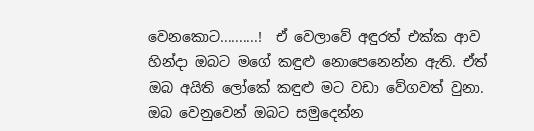වෙනකොට..........!  ඒ වෙලාවේ අඳුරත් එක්ක ආව හින්දා ඔබට මගේ කඳුළු නොපෙනෙන්න ඇති. ඒත් ඔබ අයිති ලෝකේ කඳුළු මට වඩා වේගවත් වුනා. ඔබ වෙනුවෙන් ඔබට සමුදෙන්න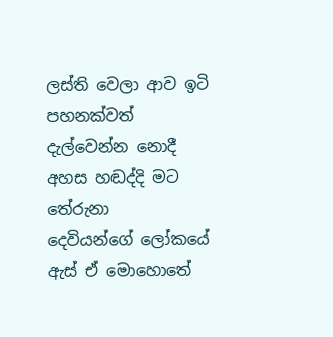ලස්ති වෙලා ආව ඉටි පහනක්වත් දැල්වෙන්න නොදී අහස හඬද්දි මට තේරුනා   දෙවියන්ගේ ලෝකයේ  ඇස් ඒ මොහොතේ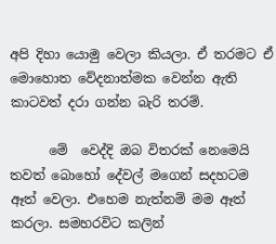අපි දිහා යොමු වෙලා කියලා. ඒ තරමට ඒ මොහොත වේදනාත්මක වෙන්න ඇති කාටවත් දරා ගන්න බැරි තරම්.

      මේ  වෙද්දි ඔබ විතරක් නෙමෙයි තවත් බොහෝ දේවල් මගෙන් සදහටම ඈත් වෙලා. එහෙම නැත්නම් මම ඈත් කරලා. සමහරවිට කලින්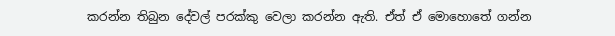කරන්න තිබුන දේවල් පරක්කු වෙලා කරන්න ඇති. ඒත් ඒ මොහොතේ ගන්න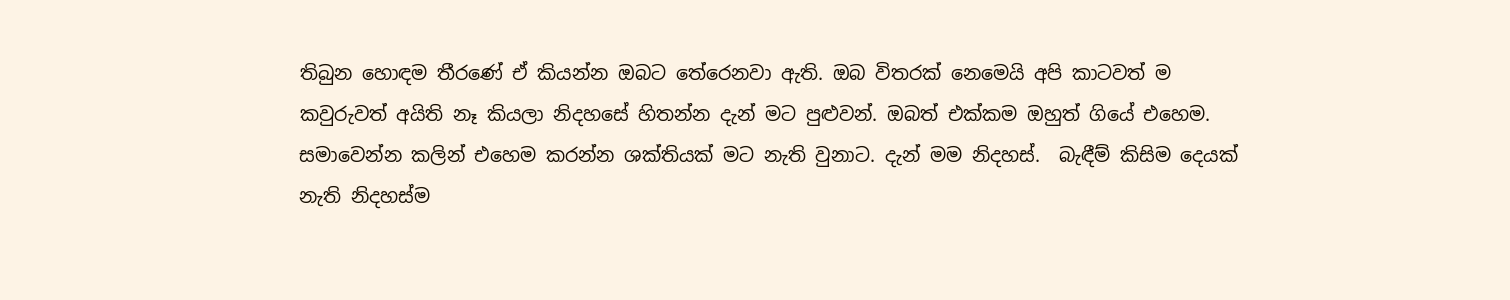තිබුන හොඳම තීරණේ ඒ කියන්න ඔබට තේරෙනවා ඇති. ඔබ විතරක් නෙමෙයි අපි කාටවත් ම කවුරුවත් අයිති නෑ කියලා නිදහසේ හිතන්න දැන් මට පුළුවන්. ඔබත් එක්කම ඔහුත් ගියේ එහෙම. සමාවෙන්න කලින් එහෙම කරන්න ශක්තියක් මට නැති වුනාට. දැන් මම නිදහස්.  බැඳීම් කිසිම දෙයක් නැති නිදහස්ම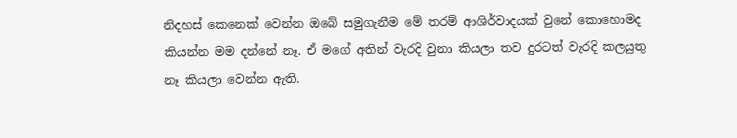නිදහස් කෙනෙක් වෙන්න ඔබේ සමුගැනීම මේ තරම් ආශිර්වාදයක් වුනේ කොහොමද කියන්න මම දන්නේ නෑ. ඒ මගේ අතින් වැරදි වුනා කියලා තව දුරටත් වැරදි කලයුතු නෑ කියලා වෙන්න ඇති.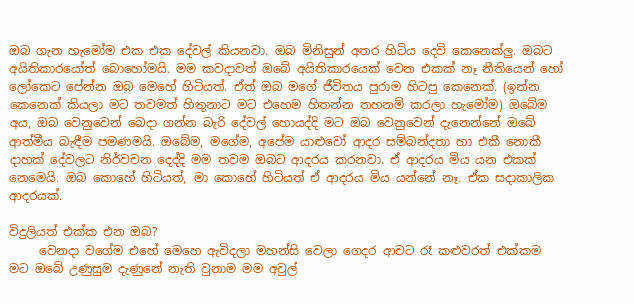ඔබ ගැන හැමෝම එක එක දේවල් කියනවා. ඔබ මිනිසුන් අතර හිටිය දෙවි කෙනෙක්ලු. ඔබට අයිතිකාරයෝත් බොහෝමයි. මම කවදාවත් ඔබේ අයිතිකාරයෙක් වෙන එකක් නෑ නීතියෙන් හෝ ලෝකෙට පේන්න ඔබ මෙහේ හිටියත්. ඒත් ඔබ මගේ ජීවිතය පුරාම හිටපු කෙනෙක්. (ඉන්න කෙනෙක් කියලා මට තවමත් හිතුනාට මට එහෙම හිතන්න තහනම් කරලා හැමෝම) ඔබේම අය, ඔබ වෙනුවෙන් බෙදා ගන්න බැරි දේවල් හොයද්දි මට ඔබ වෙනුවෙන් දැනෙන්නේ ඔබේ ආත්මීය බැඳීම පමණමයි. ඔබේම, මගේම, අපේම යාළුවෝ ආදර සම්බන්දතා හා එකී නොකී දාහක් දේවලට නිර්වචන දෙද්දි මම තවම ඔබට ආදරය කරනවා. ඒ ආදරය මිය යන එකක් නෙමෙයි. ඔබ කොහේ හිටියත්, මා කොහේ හිටියත් ඒ ආදරය මිය යන්නේ නෑ. ඒක සදාකාලික ආදරයක්.

විදුලියත් එක්ක එන ඔබ?
     වෙනදා වගේම එහේ මෙහෙ ඇවිදලා මහන්සි වෙලා ගෙදර ආවට රෑ කළුවරත් එක්කම මට ඔබේ උණුසුම දැණුනේ නැති වුනාම මම අවුල්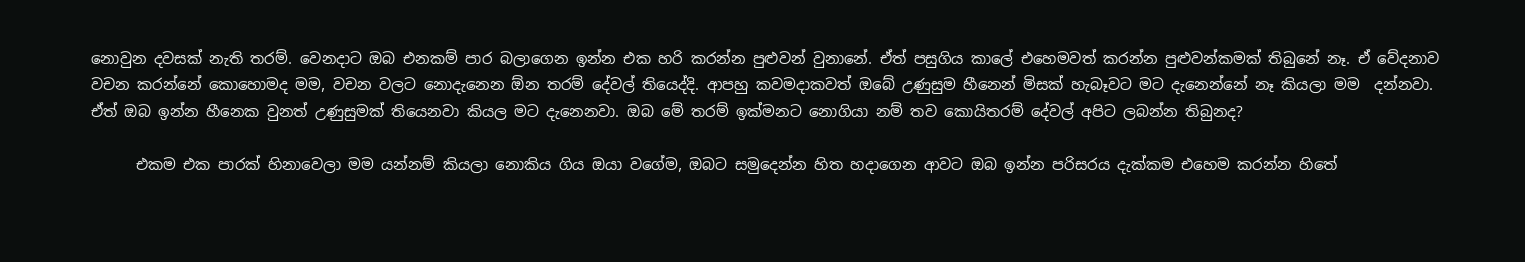නොවුන දවසක් නැති තරම්. වෙනදාට ඔබ එනකම් පාර බලාගෙන ඉන්න එක හරි කරන්න පුළුවන් වුනානේ. ඒත් පසුගිය කාලේ එහෙමවත් කරන්න පුළුවන්කමක් තිබුනේ නෑ. ඒ වේදනාව වචන කරන්නේ කොහොමද මම, වචන වලට නොදැනෙන ඕන තරම් දේවල් තියෙද්දි. ආපහු කවමදාකවත් ඔබේ උණුසුම හීනෙන් මිසක් හැබෑවට මට දැනෙන්නේ නෑ කියලා මම  දන්නවා. ඒත් ඔබ ඉන්න හීනෙක වුනත් උණුසුමක් තියෙනවා කියල මට දැනෙනවා. ඔබ මේ තරම් ඉක්මනට නොගියා නම් තව කොයිතරම් දේවල් අපිට ලබන්න තිබුනද?

      එකම එක පාරක් හිනාවෙලා මම යන්නම් කියලා නොකිය ගිය ඔයා වගේම, ඔබට සමුදෙන්න හිත හදාගෙන ආවට ඔබ ඉන්න පරිසරය දැක්කම එහෙම කරන්න හිතේ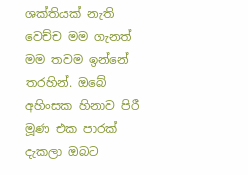ශක්තියක් නැති වෙච්ච මම ගැනත් මම තවම ඉන්නේ තරහින්. ඔබේ අහිංසක හිනාව පිරී මූණ එක පාරක් දැකලා ඔබට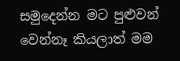සමුදෙන්න මට පුළුවන් වෙන්නෑ කියලාත් මම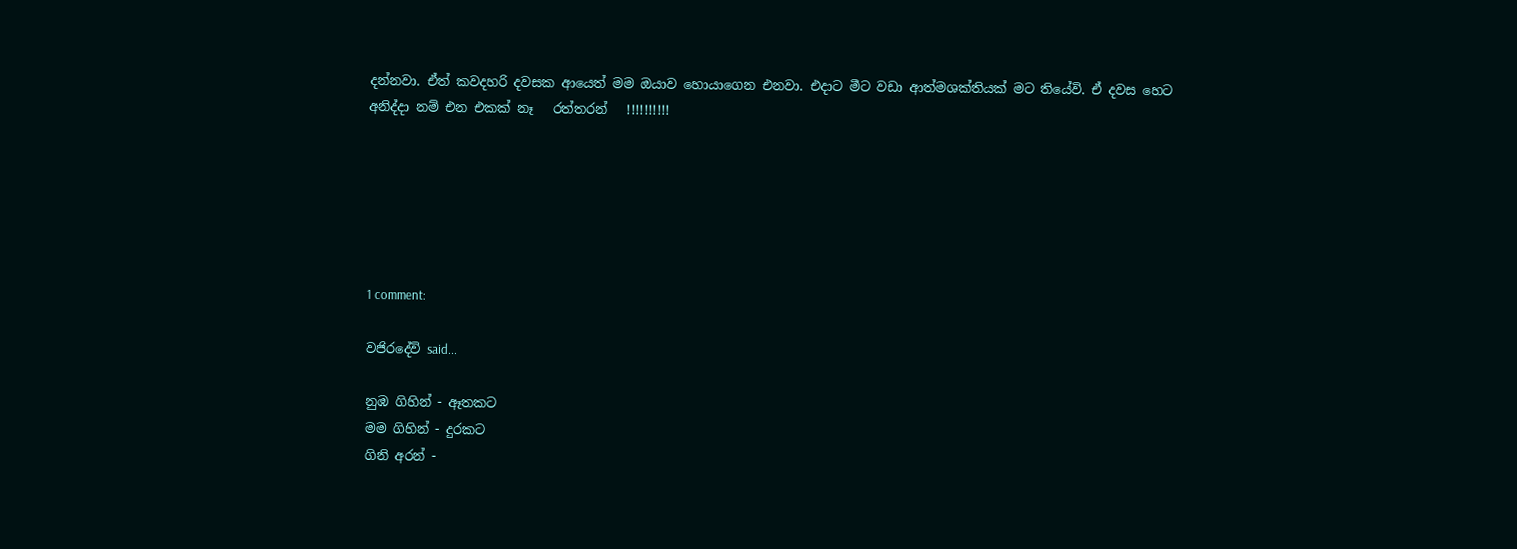දන්නවා. ඒත් කවදහරි දවසක ආයෙත් මම ඔයාව හොයාගෙන එනවා. එදාට මීට වඩා ආත්මශක්තියක් මට තියේවි. ඒ දවස හෙට අනිද්දා නම් එන එකක් නෑ   රත්තරන්   !!!!!!!!!!






1 comment:

වජිරදේවි said...

නුඹ ගිහින් - ඈතකට
මම ගිහින් - දුරකට
ගිනි අරන් -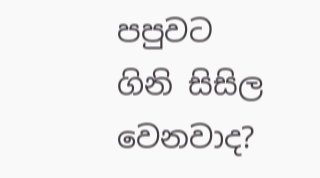පපුවට
ගිනි සිසිල වෙනවාද?